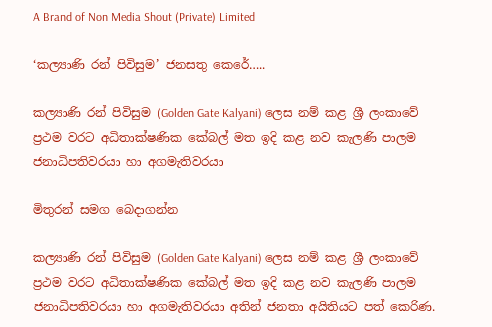A Brand of Non Media Shout (Private) Limited

‘කල්‍යාණි රන් පිවිසුම’ ජනසතු කෙරේ…..

කල්‍යාණි රන් පිවිසුම (Golden Gate Kalyani) ලෙස නම් කළ ශ්‍රී ලංකාවේ ප්‍රථම වරට අධිතාක්ෂණික කේබල් මත ඉදි කළ නව කැලණි පාලම ජනාධිපතිවරයා හා අගමැතිවරයා

මිතුරන් සමග ‌බෙදාගන්න

කල්‍යාණි රන් පිවිසුම (Golden Gate Kalyani) ලෙස නම් කළ ශ්‍රී ලංකාවේ ප්‍රථම වරට අධිතාක්ෂණික කේබල් මත ඉදි කළ නව කැලණි පාලම ජනාධිපතිවරයා හා අගමැතිවරයා අතින් ජනතා අයිතියට පත් කෙරිණ.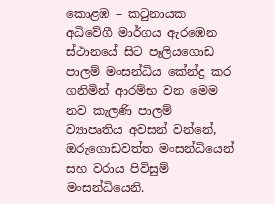කොළඹ – කටුනායක අධිවේගී මාර්ගය ඇරඹෙන ස්ථානයේ සිට පෑලියගොඩ පාලම් මංසන්ධිය කේන්ද්‍ර කර ගනිමින් ආරම්භ වන මෙම නව කැලණි පාලම් ව්‍යාපෘතිය අවසන් වන්නේ, ඔරුගොඩවත්ත මංසන්ධියෙන් සහ වරාය පිවිසුම් මංසන්ධියෙනි.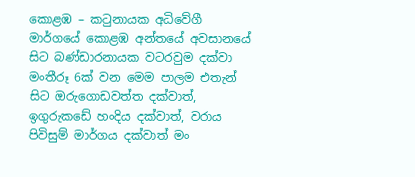කොළඹ – කටුනායක අධිවේගී මාර්ගයේ කොළඹ අන්තයේ අවසානයේ සිට බණ්ඩාරනායක වටරවුම දක්වා මංතීරූ 6ක් වන මෙම පාලම එතැන් සිට ඔරුගොඩවත්ත දක්වාත්, ඉගුරුකඩේ හංදිය දක්වාත්, වරාය පිවිසුම් මාර්ගය දක්වාත් මං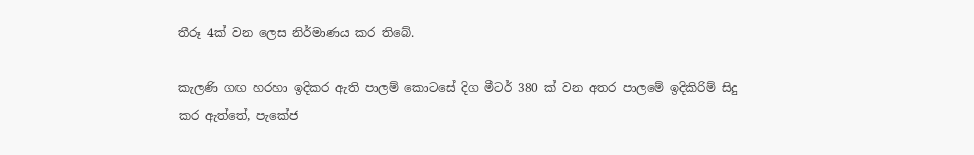තීරූ 4ක් වන ලෙස නිර්මාණය කර තිබේ.

කැලණි ගඟ හරහා ඉදිකර ඇති පාලම් කොටසේ දිග මීටර් 380 ක් වන අතර පාලමේ ඉදිකිරිම් සිදු කර ඇත්තේ, පැකේජ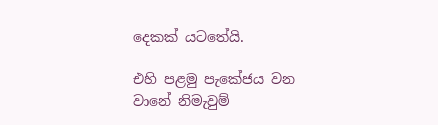දෙකක් යටතේයි.

එහි පළමු පැකේජය වන වානේ නිමැවුම්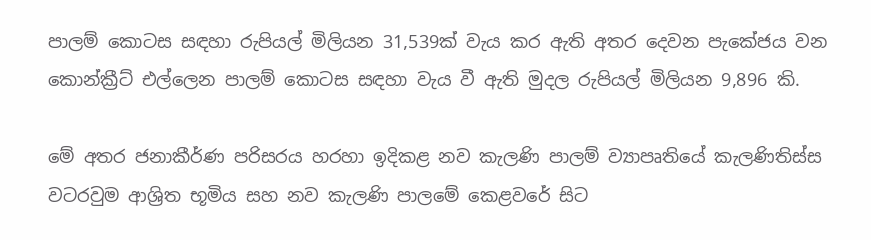පාලම් කොටස සඳහා රුපියල් මිලියන 31,539ක් වැය කර ඇති අතර දෙවන පැකේජය වන කොන්ක්‍රීට් එල්ලෙන පාලම් කොටස සඳහා වැය වී ඇති මුදල රුපියල් මිලියන 9,896 කි.

මේ අතර ජනාකීර්ණ පරිසරය හරහා ඉදිකළ නව කැලණි පාලම් ව්‍යාපෘතියේ කැලණිතිස්ස වටරවුම ආශ්‍රිත භූමිය සහ නව කැලණි පාලමේ කෙළවරේ සිට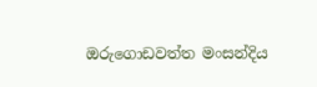ඔරුගොඩවත්ත මංසන්දිය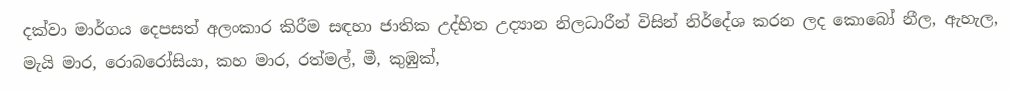දක්වා මාර්ගය දෙපසත් අලංකාර කිරීම සඳහා ජාතික උද්භිත උද්‍යාන නිලධාරීන් විසින් නිර්දේශ කරන ලද කොබෝ නීල, ඇහැල, මැයි මාර, රොබරෝසියා, කහ මාර, රත්මල්, මී, කුඹුක්,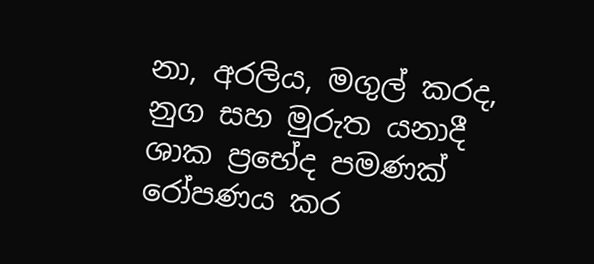නා, අරලිය, මගුල් කරද, නුග සහ මුරුත යනාදී ශාක ප්‍රභේද පමණක් රෝපණය කර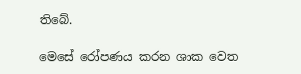තිබේ.

මෙසේ රෝපණය කරන ශාක වෙත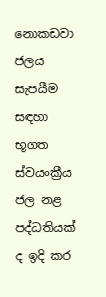නොකඩවා ජලය සැපයීම සඳහා භූගත ස්වයංක්‍රීය ජල නළ පද්ධතියක් ද ඉදි කර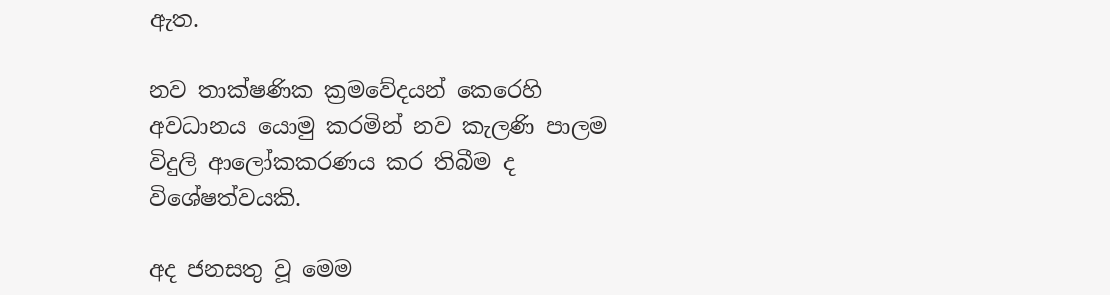ඇත.

නව තාක්ෂණික ක්‍රමවේදයන් කෙරෙහි අවධානය යොමු කරමින් නව කැලණි පාලම විදුලි ආලෝකකරණය කර තිබීම ද විශේෂත්වයකි.

අද ජනසතු වූ මෙම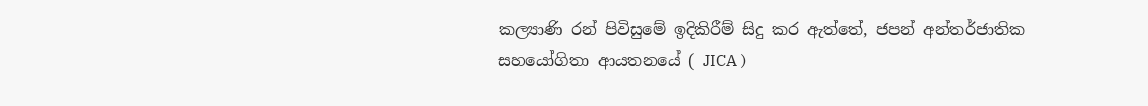කල්‍යාණි රන් පිවිසුමේ ඉදිකිරීම් සිදු කර ඇත්තේ, ජපන් අන්තර්ජාතික සහයෝගිතා ආයතනයේ ( JICA )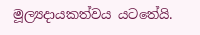මූල්‍යදායකත්වය යටතේයි.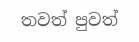තවත් පුවත්